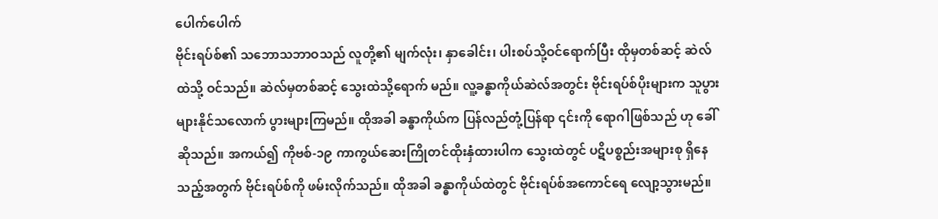ပေါက်ပေါက်
ဗိုင်းရပ်စ်၏ သဘောသဘာဝသည် လူတို့၏ မျက်လုံး၊ နှာခေါင်း၊ ပါးစပ်သို့ဝင်ရောက်ပြီး ထိုမှတစ်ဆင့် ဆဲလ်ထဲသို့ ဝင်သည်။ ဆဲလ်မှတစ်ဆင့် သွေးထဲသို့ရောက် မည်။ လူ့ခန္ဓာကိုယ်ဆဲလ်အတွင်း ဗိုင်းရပ်စ်ပိုးများက သူပွားများနိုင်သလောက် ပွားများကြမည်။ ထိုအခါ ခန္ဓာကိုယ်က ပြန်လည်တုံ့ပြန်ရာ ၎င်းကို ရောဂါဖြစ်သည် ဟု ခေါ်ဆိုသည်။ အကယ်၍ ကိုဗစ်-၁၉ ကာကွယ်ဆေးကြိုတင်ထိုးနှံထားပါက သွေးထဲတွင် ပဋိပစ္စည်းအများစု ရှိနေသည့်အတွက် ဗိုင်းရပ်စ်ကို ဖမ်းလိုက်သည်။ ထိုအခါ ခန္ဓာကိုယ်ထဲတွင် ဗိုင်းရပ်စ်အကောင်ရေ လျော့သွားမည်။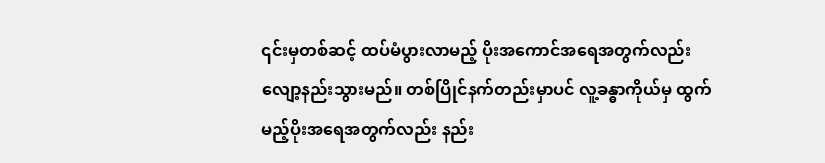၎င်းမှတစ်ဆင့် ထပ်မံပွားလာမည့် ပိုးအကောင်အရေအတွက်လည်း လျော့နည်းသွားမည်။ တစ်ပြိုင်နက်တည်းမှာပင် လူ့ခန္ဓာကိုယ်မှ ထွက်မည့်ပိုးအရေအတွက်လည်း နည်း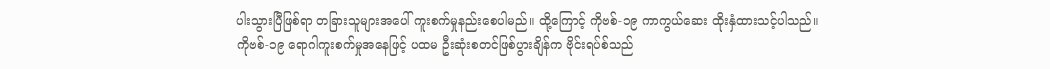ပါးသွားပြီဖြစ်ရာ တခြားသူများအပေါ် ကူးစက်မှုနည်းစေပါမည်။ ထို့ကြောင့် ကိုဗစ်-၁၉ ကာကွယ်ဆေး ထိုးနှံထားသင့်ပါသည်။
ကိုဗစ်-၁၉ ရောဂါကူးစက်မှုအနေဖြင့် ပထမ ဦးဆုံးစတင်ဖြစ်ပွားချိန်က ဗိုင်းရပ်စ်သည်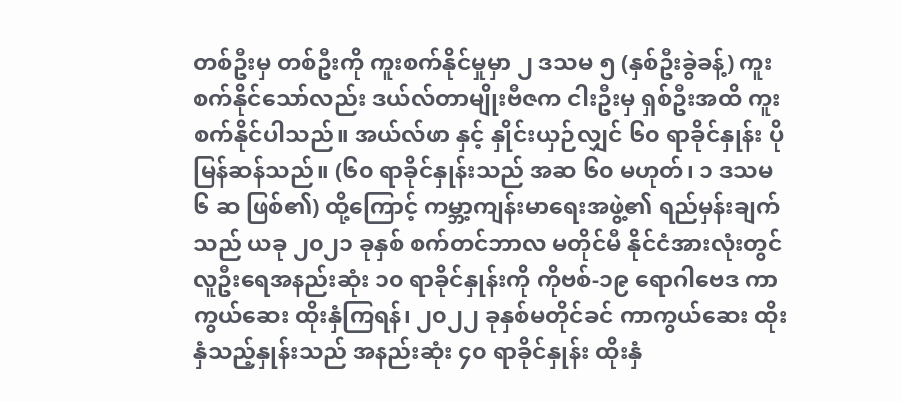တစ်ဦးမှ တစ်ဦးကို ကူးစက်နိုင်မှုမှာ ၂ ဒသမ ၅ (နှစ်ဦးခွဲခန့်) ကူးစက်နိုင်သော်လည်း ဒယ်လ်တာမျိုးဗီဇက ငါးဦးမှ ရှစ်ဦးအထိ ကူးစက်နိုင်ပါသည်။ အယ်လ်ဖာ နှင့် နှိုင်းယှဉ်လျှင် ၆၀ ရာခိုင်နှုန်း ပိုမြန်ဆန်သည်။ (၆၀ ရာခိုင်နှုန်းသည် အဆ ၆၀ မဟုတ်၊ ၁ ဒသမ ၆ ဆ ဖြစ်၏) ထို့ကြောင့် ကမ္ဘာ့ကျန်းမာရေးအဖွဲ့၏ ရည်မှန်းချက်သည် ယခု ၂၀၂၁ ခုနှစ် စက်တင်ဘာလ မတိုင်မီ နိုင်ငံအားလုံးတွင် လူဦးရေအနည်းဆုံး ၁၀ ရာခိုင်နှုန်းကို ကိုဗစ်-၁၉ ရောဂါဗေဒ ကာကွယ်ဆေး ထိုးနှံကြရန်၊ ၂၀၂၂ ခုနှစ်မတိုင်ခင် ကာကွယ်ဆေး ထိုးနှံသည့်နှုန်းသည် အနည်းဆုံး ၄၀ ရာခိုင်နှုန်း ထိုးနှံ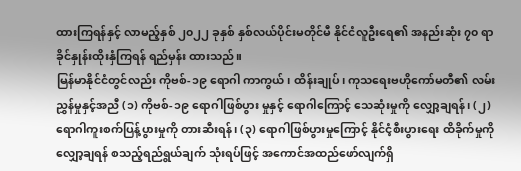ထားကြရန်နှင့် လာမည့်နှစ် ၂၀၂၂ ခုနှစ် နှစ်လယ်ပိုင်းမတိုင်မီ နိုင်ငံလူဦးရေ၏ အနည်းဆုံး ၇၀ ရာခိုင်နှုန်းထိုးနှံကြရန် ရည်မှန်း ထားသည်။
မြန်မာနိုင်ငံတွင်လည်း ကိုဗစ်-၁၉ ရောဂါ ကာကွယ်၊ ထိန်းချုပ်၊ ကုသရေးဗဟိုကော်မတီ၏ လမ်းညွှန်မှုနှင့်အညီ (၁) ကိုဗစ်-၁၉ ရောဂါဖြစ်ပွား မှုနှင့် ရောဂါကြောင့် သေဆုံးမှုကို လျှော့ချရန်၊ (၂) ရောဂါကူးစက်ပြန့်ပွားမှုကို တားဆီးရန်၊ (၃) ရောဂါဖြစ်ပွားမှုကြောင့် နိုင်ငံ့စီးပွားရေး ထိခိုက်မှုကို လျှော့ချရန် စသည့်ရည်ရွယ်ချက် သုံးရပ်ဖြင့် အကောင်အထည်ဖော်လျက်ရှိ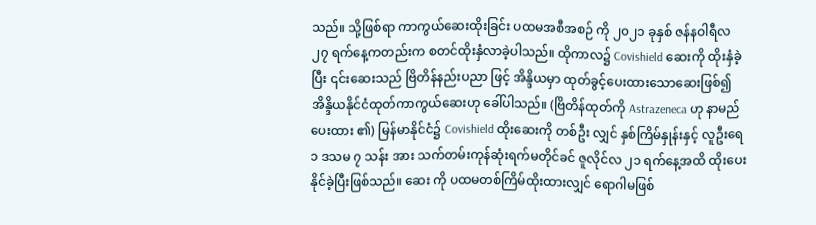သည်။ သို့ဖြစ်ရာ ကာကွယ်ဆေးထိုးခြင်း ပထမအစီအစဉ် ကို ၂၀၂၁ ခုနှစ် ဇန်နဝါရီလ ၂၇ ရက်နေ့ကတည်းက စတင်ထိုးနှံလာခဲ့ပါသည်။ ထိုကာလ၌ Covishield ဆေးကို ထိုးနှံခဲ့ပြီး ၎င်းဆေးသည် ဗြိတိန်နည်းပညာ ဖြင့် အိန္ဒိယမှာ ထုတ်ခွင့်ပေးထားသောဆေးဖြစ်၍ အိန္ဒိယနိုင်ငံထုတ်ကာကွယ်ဆေးဟု ခေါ်ပါသည်။ (ဗြိတိန်ထုတ်ကို Astrazeneca ဟု နာမည်ပေးထား ၏) မြန်မာနိုင်ငံ၌ Covishield ထိုးဆေးကို တစ်ဦး လျှင် နှစ်ကြိမ်နှုန်းနှင့် လူဦးရေ ၁ ဒသမ ၇ သန်း အား သက်တမ်းကုန်ဆုံးရက်မတိုင်ခင် ဇူလိုင်လ ၂၁ ရက်နေ့အထိ ထိုးပေးနိုင်ခဲ့ပြီးဖြစ်သည်။ ဆေး ကို ပထမတစ်ကြိမ်ထိုးထားလျှင် ရောဂါမဖြစ်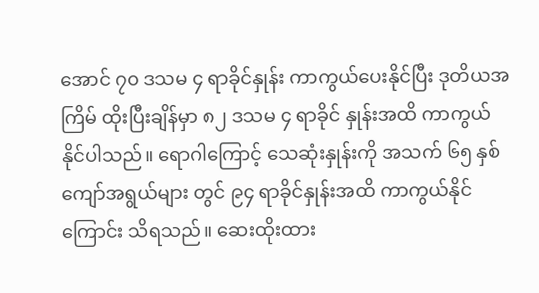အောင် ၇၀ ဒသမ ၄ ရာခိုင်နှုန်း ကာကွယ်ပေးနိုင်ပြီး ဒုတိယအကြိမ် ထိုးပြီးချိန်မှာ ၈၂ ဒသမ ၄ ရာခိုင် နှုန်းအထိ ကာကွယ်နိုင်ပါသည်။ ရောဂါကြောင့် သေဆုံးနှုန်းကို အသက် ၆၅ နှစ်ကျော်အရွယ်များ တွင် ၉၄ ရာခိုင်နှုန်းအထိ ကာကွယ်နိုင်ကြောင်း သိရသည်။ ဆေးထိုးထား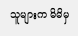သူများက မိမိမှ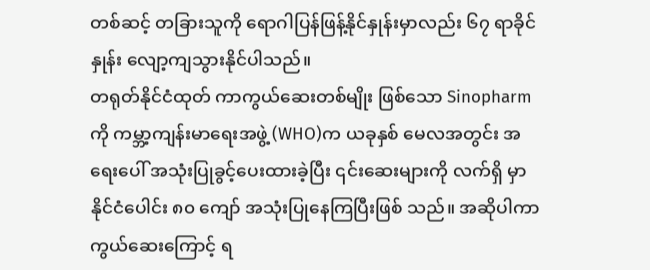တစ်ဆင့် တခြားသူကို ရောဂါပြန်ဖြန့်နိုင်နှုန်းမှာလည်း ၆၇ ရာခိုင်နှုန်း လျော့ကျသွားနိုင်ပါသည်။
တရုတ်နိုင်ငံထုတ် ကာကွယ်ဆေးတစ်မျိုး ဖြစ်သော Sinopharm ကို ကမ္ဘာ့ကျန်းမာရေးအဖွဲ့ (WHO)က ယခုနှစ် မေလအတွင်း အရေးပေါ် အသုံးပြုခွင့်ပေးထားခဲ့ပြီး ၎င်းဆေးများကို လက်ရှိ မှာ နိုင်ငံပေါင်း ၈၀ ကျော် အသုံးပြုနေကြပြီးဖြစ် သည်။ အဆိုပါကာကွယ်ဆေးကြောင့် ရ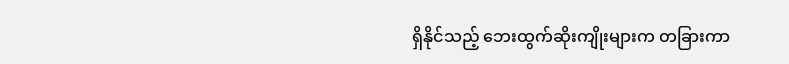ရှိနိုင်သည့် ဘေးထွက်ဆိုးကျိုးများက တခြားကာ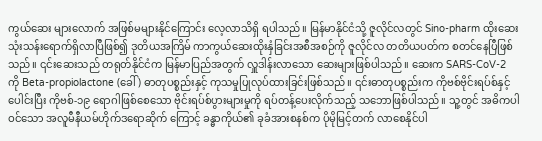ကွယ်ဆေး များလောက် အဖြစ်မများနိုင်ကြောင်း လေ့လာသိရှိ ရပါသည်။ မြန်မာနိုင်ငံသို့ ဇူလိုင်လတွင် Sino-pharm ထိုးဆေး သုံးသန်းရောက်ရှိလာပြီဖြစ်၍ ဒုတိယအကြိမ် ကာကွယ်ဆေးထိုးနှံခြင်းအစီအစဉ်ကို ဇူလိုင်လ တတိယပတ်က စတင်နေပြီဖြစ်သည်။ ၎င်းဆေးသည် တရုတ်နိုင်ငံက မြန်မာပြည်အတွက် လှူဒါန်းလာသော ဆေးများဖြစ်ပါသည်။ ဆေးက SARS-CoV-2 ကို Beta-propiolactone (ခေါ် ) ဓာတုပစ္စည်းနှင့် ကုသမှုပြုလုပ်ထားခြင်းဖြစ်သည်။ ၎င်းဓာတုပစ္စည်းက ကိုဗစ်ဗိုင်းရပ်စ်နှင့် ပေါင်းပြီး ကိုဗစ်-၁၉ ရောဂါဖြစ်စေသော ဗိုင်းရပ်စ်ပွားများမှုကို ရပ်တန့်ပေးလိုက်သည့် သဘောဖြစ်ပါသည်။ သူ့တွင် အဓိကပါဝင်သော အလူမီနီယမ်ဟိုက်ဒရောဆိုက် ကြောင့် ခန္ဓာကိုယ်၏ ခုခံအားစနစ်က ပိုမိုမြင့်တက် လာစေနိုင်ပါ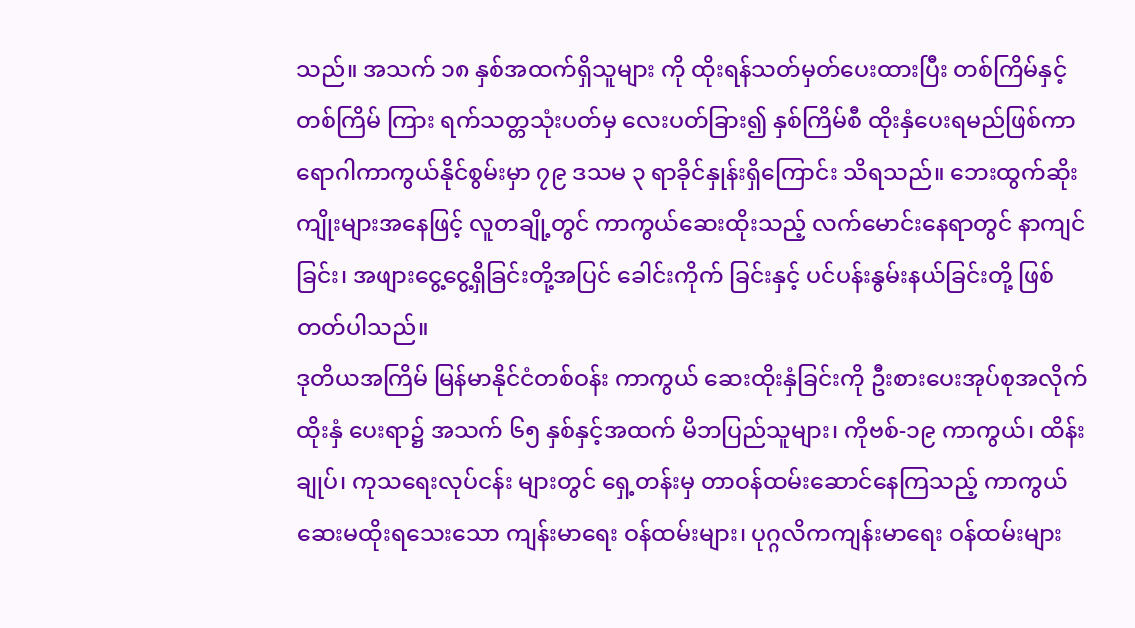သည်။ အသက် ၁၈ နှစ်အထက်ရှိသူများ ကို ထိုးရန်သတ်မှတ်ပေးထားပြီး တစ်ကြိမ်နှင့်တစ်ကြိမ် ကြား ရက်သတ္တသုံးပတ်မှ လေးပတ်ခြား၍ နှစ်ကြိမ်စီ ထိုးနှံပေးရမည်ဖြစ်ကာ ရောဂါကာကွယ်နိုင်စွမ်းမှာ ၇၉ ဒသမ ၃ ရာခိုင်နှုန်းရှိကြောင်း သိရသည်။ ဘေးထွက်ဆိုးကျိုးများအနေဖြင့် လူတချို့တွင် ကာကွယ်ဆေးထိုးသည့် လက်မောင်းနေရာတွင် နာကျင်ခြင်း၊ အဖျားငွေ့ငွေ့ရှိခြင်းတို့အပြင် ခေါင်းကိုက် ခြင်းနှင့် ပင်ပန်းနွမ်းနယ်ခြင်းတို့ ဖြစ်တတ်ပါသည်။
ဒုတိယအကြိမ် မြန်မာနိုင်ငံတစ်ဝန်း ကာကွယ် ဆေးထိုးနှံခြင်းကို ဦးစားပေးအုပ်စုအလိုက် ထိုးနှံ ပေးရာ၌ အသက် ၆၅ နှစ်နှင့်အထက် မိဘပြည်သူများ၊ ကိုဗစ်-၁၉ ကာကွယ်၊ ထိန်းချုပ်၊ ကုသရေးလုပ်ငန်း များတွင် ရှေ့တန်းမှ တာဝန်ထမ်းဆောင်နေကြသည့် ကာကွယ်ဆေးမထိုးရသေးသော ကျန်းမာရေး ဝန်ထမ်းများ၊ ပုဂ္ဂလိကကျန်းမာရေး ဝန်ထမ်းများ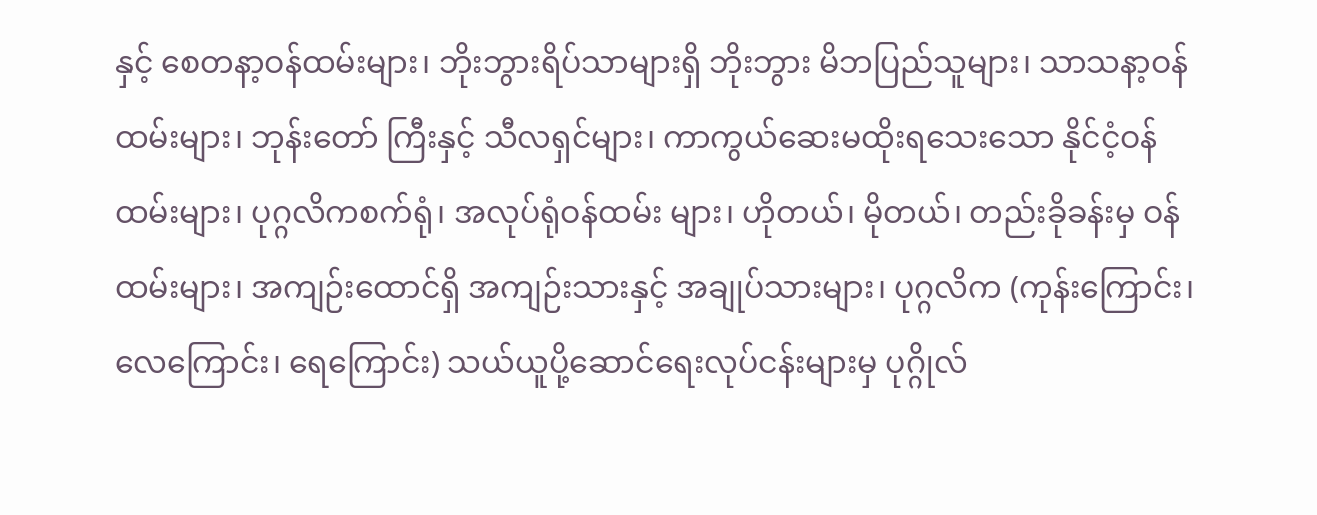နှင့် စေတနာ့ဝန်ထမ်းများ၊ ဘိုးဘွားရိပ်သာများရှိ ဘိုးဘွား မိဘပြည်သူများ၊ သာသနာ့ဝန်ထမ်းများ၊ ဘုန်းတော် ကြီးနှင့် သီလရှင်များ၊ ကာကွယ်ဆေးမထိုးရသေးသော နိုင်ငံ့ဝန်ထမ်းများ၊ ပုဂ္ဂလိကစက်ရုံ၊ အလုပ်ရုံဝန်ထမ်း များ၊ ဟိုတယ်၊ မိုတယ်၊ တည်းခိုခန်းမှ ဝန်ထမ်းများ၊ အကျဉ်းထောင်ရှိ အကျဉ်းသားနှင့် အချုပ်သားများ၊ ပုဂ္ဂလိက (ကုန်းကြောင်း၊ လေကြောင်း၊ ရေကြောင်း) သယ်ယူပို့ဆောင်ရေးလုပ်ငန်းများမှ ပုဂ္ဂိုလ်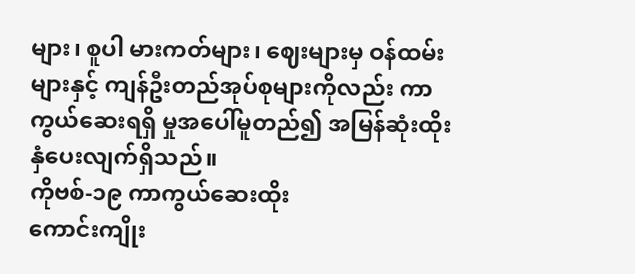များ၊ စူပါ မားကတ်များ၊ ဈေးများမှ ဝန်ထမ်းများနှင့် ကျန်ဦးတည်အုပ်စုများကိုလည်း ကာကွယ်ဆေးရရှိ မှုအပေါ်မူတည်၍ အမြန်ဆုံးထိုးနှံပေးလျက်ရှိသည်။
ကိုဗစ်-၁၉ ကာကွယ်ဆေးထိုး
ကောင်းကျိုး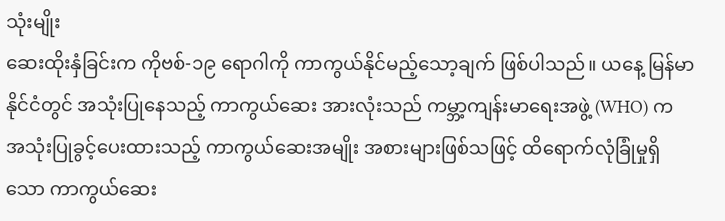သုံးမျိုး
ဆေးထိုးနှံခြင်းက ကိုဗစ်-၁၉ ရောဂါကို ကာကွယ်နိုင်မည့်သော့ချက် ဖြစ်ပါသည်။ ယနေ့ မြန်မာနိုင်ငံတွင် အသုံးပြုနေသည့် ကာကွယ်ဆေး အားလုံးသည် ကမ္ဘာ့ကျန်းမာရေးအဖွဲ့ (WHO) က အသုံးပြုခွင့်ပေးထားသည့် ကာကွယ်ဆေးအမျိုး အစားများဖြစ်သဖြင့် ထိရောက်လုံခြုံမှုရှိသော ကာကွယ်ဆေး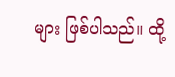များ ဖြစ်ပါသည်။ ထို့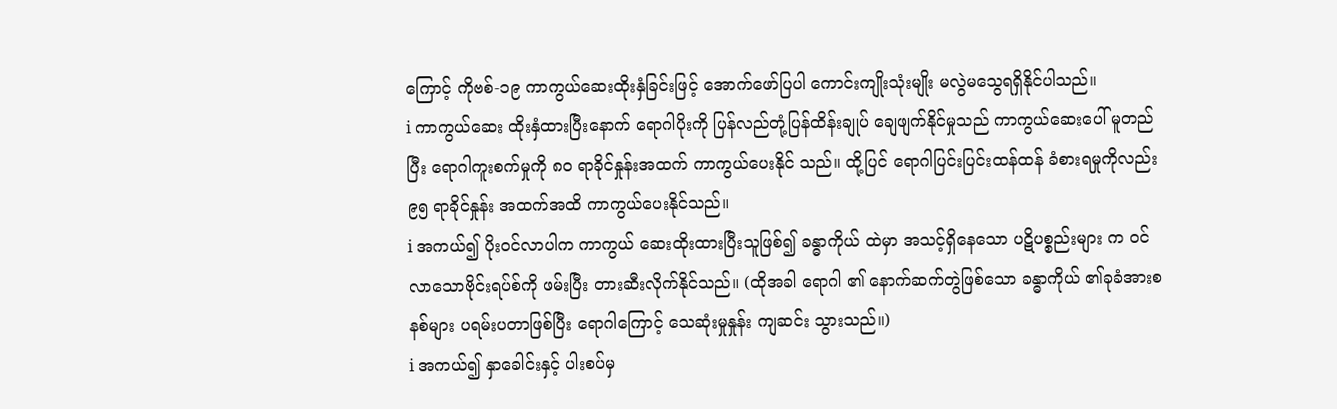ကြောင့် ကိုဗစ်-၁၉ ကာကွယ်ဆေးထိုးနှံခြင်းဖြင့် အောက်ဖော်ပြပါ ကောင်းကျိုးသုံးမျိုး မလွဲမသွေရရှိနိုင်ပါသည်။
i ကာကွယ်ဆေး ထိုးနှံထားပြီးနောက် ရောဂါပိုးကို ပြန်လည်တုံ့ပြန်ထိန်းချုပ် ချေဖျက်နိုင်မှုသည် ကာကွယ်ဆေးပေါ် မူတည်ပြီး ရောဂါကူးစက်မှုကို ၈၀ ရာခိုင်နှုန်းအထက် ကာကွယ်ပေးနိုင် သည်။ ထို့ပြင် ရောဂါပြင်းပြင်းထန်ထန် ခံစားရမှုကိုလည်း ၉၅ ရာခိုင်နှုန်း အထက်အထိ ကာကွယ်ပေးနိုင်သည်။
i အကယ်၍ ပိုးဝင်လာပါက ကာကွယ် ဆေးထိုးထားပြီးသူဖြစ်၍ ခန္ဓာကိုယ် ထဲမှာ အသင့်ရှိနေသော ပဋိပစ္စည်းများ က ဝင်လာသောဗိုင်းရပ်စ်ကို ဖမ်းပြီး တားဆီးလိုက်နိုင်သည်။ (ထိုအခါ ရောဂါ ၏ နောက်ဆက်တွဲဖြစ်သော ခန္ဓာကိုယ် ၏ခုခံအားစနစ်များ ပရမ်းပတာဖြစ်ပြီး ရောဂါကြောင့် သေဆုံးမှုနှုန်း ကျဆင်း သွားသည်။)
i အကယ်၍ နှာခေါင်းနှင့် ပါးစပ်မှ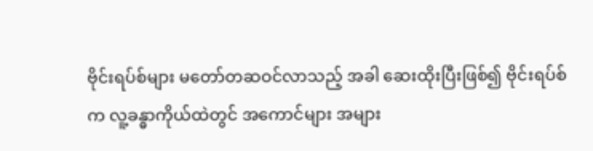ဗိုင်းရပ်စ်များ မတော်တဆဝင်လာသည့် အခါ ဆေးထိုးပြီးဖြစ်၍ ဗိုင်းရပ်စ်က လူ့ခန္ဓာကိုယ်ထဲတွင် အကောင်များ အများ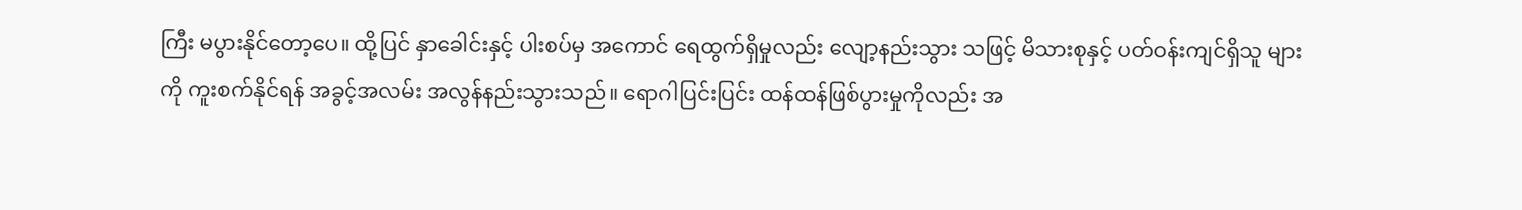ကြီး မပွားနိုင်တော့ပေ။ ထို့ပြင် နှာခေါင်းနှင့် ပါးစပ်မှ အကောင် ရေထွက်ရှိမှုလည်း လျော့နည်းသွား သဖြင့် မိသားစုနှင့် ပတ်ဝန်းကျင်ရှိသူ များကို ကူးစက်နိုင်ရန် အခွင့်အလမ်း အလွန်နည်းသွားသည်။ ရောဂါပြင်းပြင်း ထန်ထန်ဖြစ်ပွားမှုကိုလည်း အ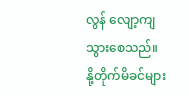လွန် လျော့ကျသွားစေသည်။
နို့တိုက်မိခင်များ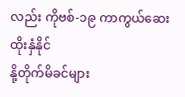လည်း ကိုဗစ်-၁၉ ကာကွယ်ဆေး ထိုးနှံနိုင်
နို့တိုက်မိခင်များ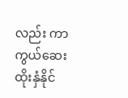လည်း ကာကွယ်ဆေး ထိုးနှံနိုင်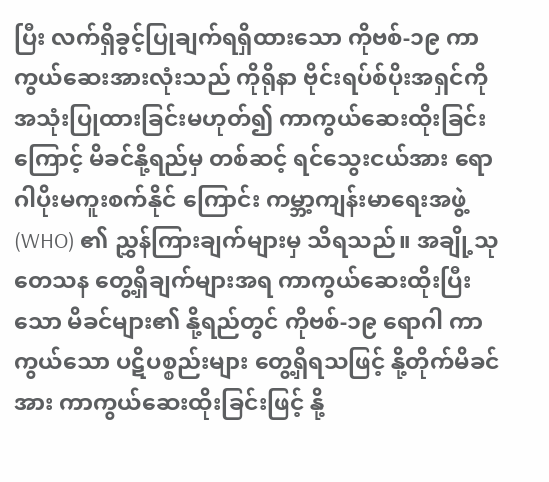ပြီး လက်ရှိခွင့်ပြုချက်ရရှိထားသော ကိုဗစ်-၁၉ ကာကွယ်ဆေးအားလုံးသည် ကိုရိုနာ ဗိုင်းရပ်စ်ပိုးအရှင်ကို အသုံးပြုထားခြင်းမဟုတ်၍ ကာကွယ်ဆေးထိုးခြင်းကြောင့် မိခင်နို့ရည်မှ တစ်ဆင့် ရင်သွေးငယ်အား ရောဂါပိုးမကူးစက်နိုင် ကြောင်း ကမ္ဘာ့ကျန်းမာရေးအဖွဲ့ (WHO) ၏ ညွှန်ကြားချက်များမှ သိရသည်။ အချို့သုတေသန တွေ့ရှိချက်များအရ ကာကွယ်ဆေးထိုးပြီးသော မိခင်များ၏ နို့ရည်တွင် ကိုဗစ်-၁၉ ရောဂါ ကာကွယ်သော ပဋိပစ္စည်းများ တွေ့ရှိရသဖြင့် နို့တိုက်မိခင်အား ကာကွယ်ဆေးထိုးခြင်းဖြင့် နို့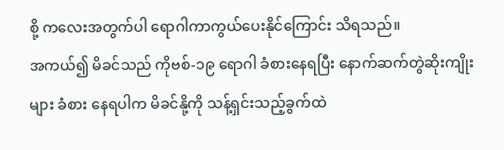စို့ ကလေးအတွက်ပါ ရောဂါကာကွယ်ပေးနိုင်ကြောင်း သိရသည်။
အကယ်၍ မိခင်သည် ကိုဗစ်-၁၉ ရောဂါ ခံစားနေရပြီး နောက်ဆက်တွဲဆိုးကျိုးများ ခံစား နေရပါက မိခင်နို့ကို သန့်ရှင်းသည့်ခွက်ထဲ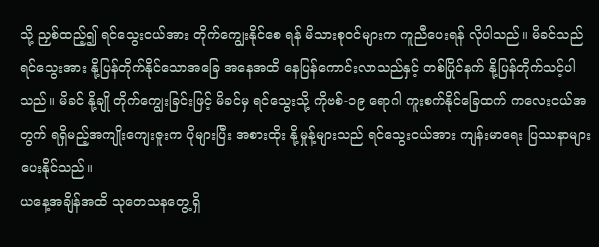သို့ ညှစ်ထည့်၍ ရင်သွေးငယ်အား တိုက်ကျွေးနိုင်စေ ရန် မိသားစုဝင်များက ကူညီပေးရန် လိုပါသည်။ မိခင်သည် ရင်သွေးအား နို့ပြန်တိုက်နိုင်သောအခြေ အနေအထိ နေပြန်ကောင်းလာသည်နှင့် တစ်ပြိုင်နက် နို့ပြန်တိုက်သင့်ပါသည်။ မိခင် နို့ချို တိုက်ကျွေးခြင်းဖြင့် မိခင်မှ ရင်သွေးသို့ ကိုဗစ်-၁၉ ရောဂါ ကူးစက်နိုင်ခြေထက် ကလေးငယ်အတွက် ရရှိမည့်အကျိုးကျေးဇူးက ပိုများပြီး အစားထိုး နို့မှုန့်များသည် ရင်သွေးငယ်အား ကျန်းမာရေး ပြဿနာများ ပေးနိုင်သည်။
ယနေ့အချိန်အထိ သုတေသနတွေ့ရှိ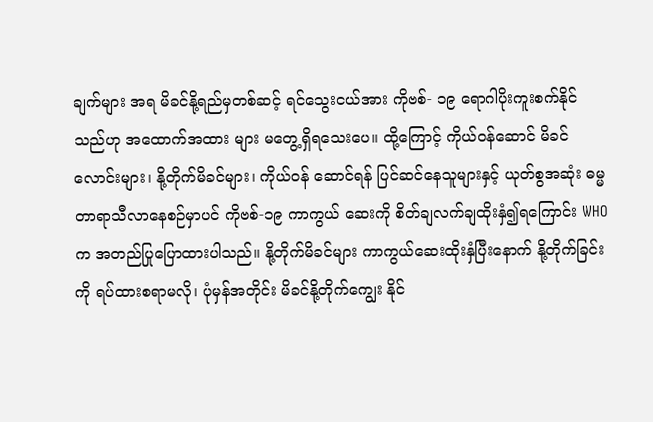ချက်များ အရ မိခင်နို့ရည်မှတစ်ဆင့် ရင်သွေးငယ်အား ကိုဗစ်- ၁၉ ရောဂါပိုးကူးစက်နိုင်သည်ဟု အထောက်အထား များ မတွေ့ရှိရသေးပေ။ ထို့ကြောင့် ကိုယ်ဝန်ဆောင် မိခင်လောင်းများ၊ နို့တိုက်မိခင်များ၊ ကိုယ်ဝန် ဆောင်ရန် ပြင်ဆင်နေသူများနှင့် ယုတ်စွအဆုံး ဓမ္မတာရာသီလာနေစဉ်မှာပင် ကိုဗစ်-၁၉ ကာကွယ် ဆေးကို စိတ်ချလက်ချထိုးနှံ၍ရကြောင်း WHO က အတည်ပြုပြောထားပါသည်။ နို့တိုက်မိခင်များ ကာကွယ်ဆေးထိုးနှံပြီးနောက် နို့တိုက်ခြင်းကို ရပ်ထားစရာမလို၊ ပုံမှန်အတိုင်း မိခင်နို့တိုက်ကျွေး နိုင်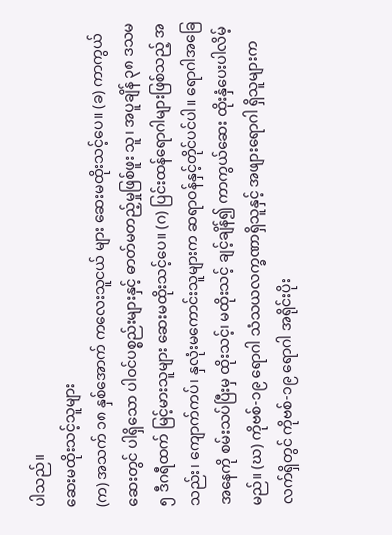ပါသည်။
ဆေးမထိုးသင့်သူများ
(က) အသက် ၁၈ နှစ်အောက် ကလေးသူငယ် များ ဆေးမထိုးသင့်ပေ။ (ခ) ကာကွယ်ဆေးတွင် ပါရှိသော ပါဝင်ပစ္စည်းများနှင့် ဓာတ်မတည့်မှုဖြစ်ဖူး သူ၊ အပူချိန် ၃၈ ဒသမ ၅ ဒီဂရီထက် မြင့်မားသူများ ဆေးမထိုးသင့်ပေ။ (ဂ) ပြင်းထန်ရောဂါများဖြစ်သည့် အသည်း၊ ကျောက်ကပ်၊ နှလုံးမကောင်းသူများက ဆရာဝန်နှင့်တိုင်ပင်ပါ။ ရောဂါအခြေအနေကို စမ်းသပ်ပြီးမှ ထိုးသင့်၊ မထိုးသင့် ချင့်ချိန်၍ ကာကွယ်ဆေး ထိုးနှံပေးပါလိမ့်မည်။ (ဃ) ကိုဗစ်-၁၉ ရောဂါ သံသယလက္ခဏာရှိသူနှင့် အဖျားရောဂါ ရှိသူများက လက်ရှိတွင် ကိုဗစ်-၁၉ ရောဂါ အရိုင်းပိုး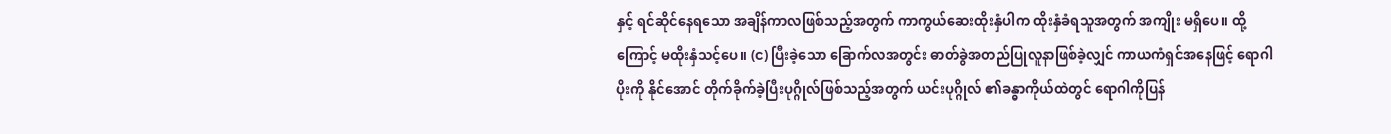နှင့် ရင်ဆိုင်နေရသော အချိန်ကာလဖြစ်သည့်အတွက် ကာကွယ်ဆေးထိုးနှံပါက ထိုးနှံခံရသူအတွက် အကျိုး မရှိပေ။ ထို့ကြောင့် မထိုးနှံသင့်ပေ။ (င) ပြီးခဲ့သော ခြောက်လအတွင်း ဓာတ်ခွဲအတည်ပြုလူနာဖြစ်ခဲ့လျှင် ကာယကံရှင်အနေဖြင့် ရောဂါပိုးကို နိုင်အောင် တိုက်ခိုက်ခဲ့ပြီးပုဂ္ဂိုလ်ဖြစ်သည့်အတွက် ယင်းပုဂ္ဂိုလ် ၏ခန္ဓာကိုယ်ထဲတွင် ရောဂါကိုပြန်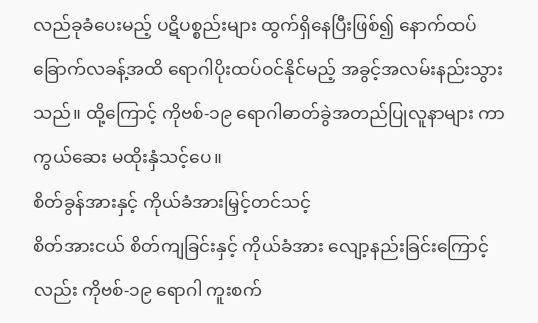လည်ခုခံပေးမည့် ပဋိပစ္စည်းများ ထွက်ရှိနေပြီးဖြစ်၍ နောက်ထပ် ခြောက်လခန့်အထိ ရောဂါပိုးထပ်ဝင်နိုင်မည့် အခွင့်အလမ်းနည်းသွားသည်။ ထို့ကြောင့် ကိုဗစ်-၁၉ ရောဂါဓာတ်ခွဲအတည်ပြုလူနာများ ကာကွယ်ဆေး မထိုးနှံသင့်ပေ။
စိတ်ခွန်အားနှင့် ကိုယ်ခံအားမြှင့်တင်သင့်
စိတ်အားငယ် စိတ်ကျခြင်းနှင့် ကိုယ်ခံအား လျော့နည်းခြင်းကြောင့်လည်း ကိုဗစ်-၁၉ ရောဂါ ကူးစက်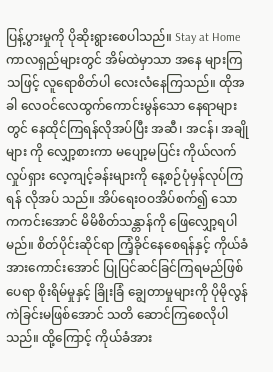ပြန့်ပွားမှုကို ပိုဆိုးရွားစေပါသည်။ Stay at Home ကာလရှည်များတွင် အိမ်ထဲမှာသာ အနေ များကြသဖြင့် လူရောစိတ်ပါ လေးလံနေကြသည်။ ထိုအခါ လေဝင်လေထွက်ကောင်းမွန်သော နေရာများ တွင် နေထိုင်ကြရန်လိုအပ်ပြီး အဆီ၊ အငန်၊ အချိုများ ကို လျှော့စားကာ မပျော့မပြင်း ကိုယ်လက်လှုပ်ရှား လေ့ကျင့်ခန်းများကို နေ့စဉ်ပုံမှန်လုပ်ကြရန် လိုအပ် သည်။ အိပ်ရေးဝဝအိပ်စက်၍ သောကကင်းအောင် မိမိစိတ်သန္တာန်ကို ဖြေလျှော့ရပါမည်။ စိတ်ပိုင်းဆိုင်ရာ ကြံ့ခိုင်နေစေရန်နှင့် ကိုယ်ခံအားကောင်းအောင် ပြုပြင်ဆင်ခြင်ကြရမည်ဖြစ်ပေရာ စိုးရိမ်မှုနှင့် ခြိုးခြံ ချွေတာမှုများကို ပိုမိုလွန်ကဲခြင်းမဖြစ်အောင် သတိ ဆောင်ကြစေလိုပါသည်။ ထို့ကြောင့် ကိုယ်ခံအား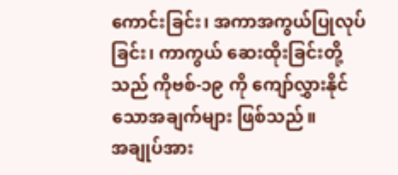ကောင်းခြင်း၊ အကာအကွယ်ပြုလုပ်ခြင်း၊ ကာကွယ် ဆေးထိုးခြင်းတို့သည် ကိုဗစ်-၁၉ ကို ကျော်လွှားနိုင် သောအချက်များ ဖြစ်သည်။
အချုပ်အား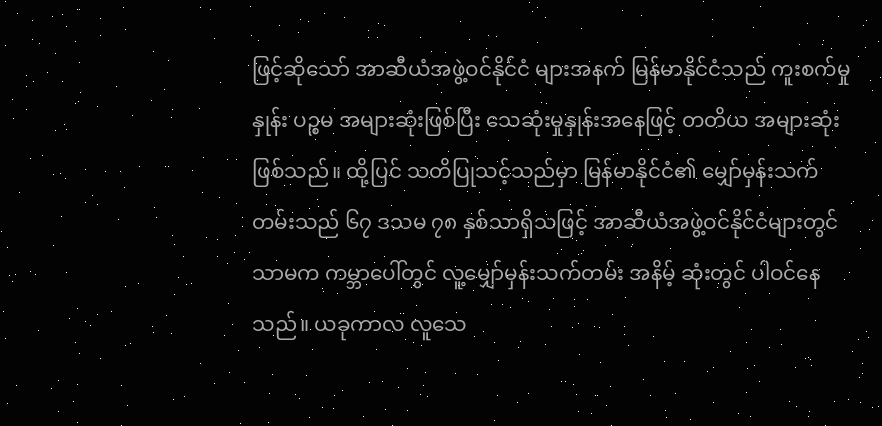ဖြင့်ဆိုသော် အာဆီယံအဖွဲ့ဝင်နိုင်ငံ များအနက် မြန်မာနိုင်ငံသည် ကူးစက်မှုနှုန်း ပဉ္စမ အများဆုံးဖြစ်ပြီး သေဆုံးမှုနှုန်းအနေဖြင့် တတိယ အများဆုံးဖြစ်သည်။ ထို့ပြင် သတိပြုသင့်သည်မှာ မြန်မာနိုင်ငံ၏ မျှော်မှန်းသက်တမ်းသည် ၆၇ ဒသမ ၇၈ နှစ်သာရှိသဖြင့် အာဆီယံအဖွဲ့ဝင်နိုင်ငံများတွင် သာမက ကမ္ဘာပေါ်တွင် လူ့မျှော်မှန်းသက်တမ်း အနိမ့် ဆုံးတွင် ပါဝင်နေသည်။ ယခုကာလ လူသေ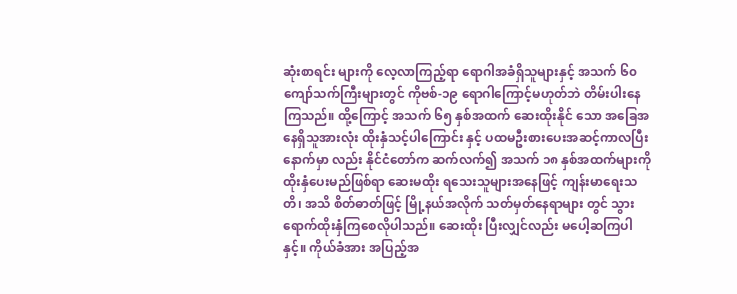ဆုံးစာရင်း များကို လေ့လာကြည့်ရာ ရောဂါအခံရှိသူများနှင့် အသက် ၆၀ ကျော်သက်ကြီးများတွင် ကိုဗစ်-၁၉ ရောဂါကြောင့်မဟုတ်ဘဲ တိမ်းပါးနေကြသည်။ ထို့ကြောင့် အသက် ၆၅ နှစ်အထက် ဆေးထိုးနိုင် သော အခြေအနေရှိသူအားလုံး ထိုးနှံသင့်ပါကြောင်း နှင့် ပထမဦးစားပေးအဆင့်ကာလပြီးနောက်မှာ လည်း နိုင်ငံတော်က ဆက်လက်၍ အသက် ၁၈ နှစ်အထက်များကို ထိုးနှံပေးမည်ဖြစ်ရာ ဆေးမထိုး ရသေးသူများအနေဖြင့် ကျန်းမာရေးသတိ၊ အသိ စိတ်ဓာတ်ဖြင့် မြို့နယ်အလိုက် သတ်မှတ်နေရာများ တွင် သွားရောက်ထိုးနှံကြစေလိုပါသည်။ ဆေးထိုး ပြီးလျှင်လည်း မပေါ့ဆကြပါနှင့်။ ကိုယ်ခံအား အပြည့်အ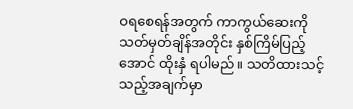ဝရစေရန်အတွက် ကာကွယ်ဆေးကို သတ်မှတ်ချိန်အတိုင်း နှစ်ကြိမ်ပြည့်အောင် ထိုးနှံ ရပါမည်။ သတိထားသင့်သည့်အချက်မှာ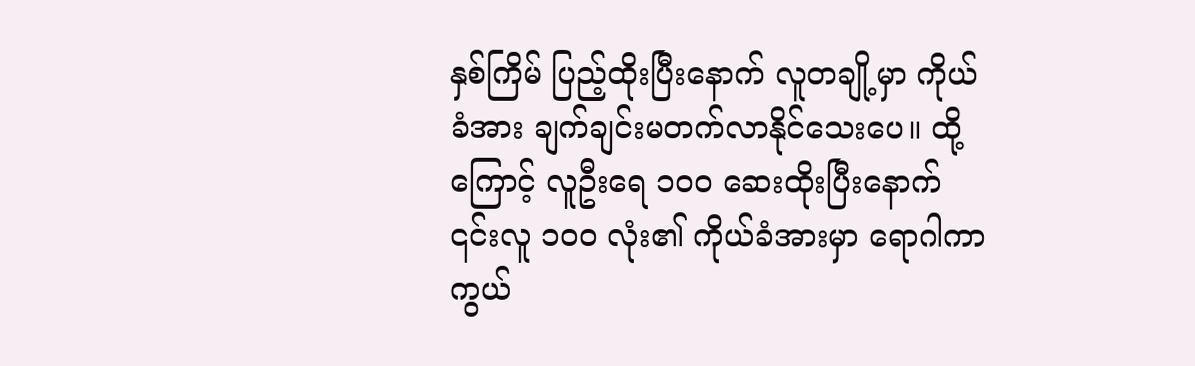နှစ်ကြိမ် ပြည့်ထိုးပြီးနောက် လူတချို့မှာ ကိုယ်ခံအား ချက်ချင်းမတက်လာနိုင်သေးပေ။ ထို့ကြောင့် လူဦးရေ ၁၀၀ ဆေးထိုးပြီးနောက် ၎င်းလူ ၁၀၀ လုံး၏ ကိုယ်ခံအားမှာ ရောဂါကာကွယ်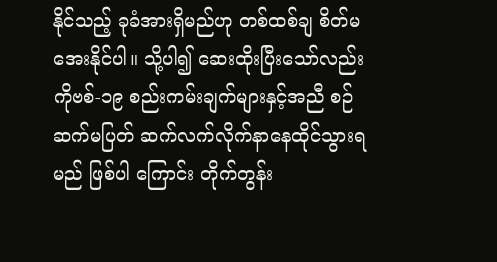နိုင်သည့် ခုခံအားရှိမည်ဟု တစ်ထစ်ချ စိတ်မအေးနိုင်ပါ။ သို့ပါ၍ ဆေးထိုးပြီးသော်လည်း ကိုဗစ်-၁၉ စည်းကမ်းချက်များနှင့်အညီ စဉ်ဆက်မပြတ် ဆက်လက်လိုက်နာနေထိုင်သွားရမည် ဖြစ်ပါ ကြောင်း တိုက်တွန်း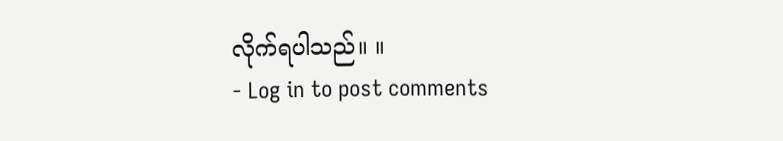လိုက်ရပါသည်။ ။
- Log in to post comments